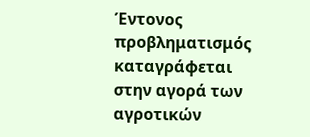Έντονος προβληματισμός καταγράφεται στην αγορά των αγροτικών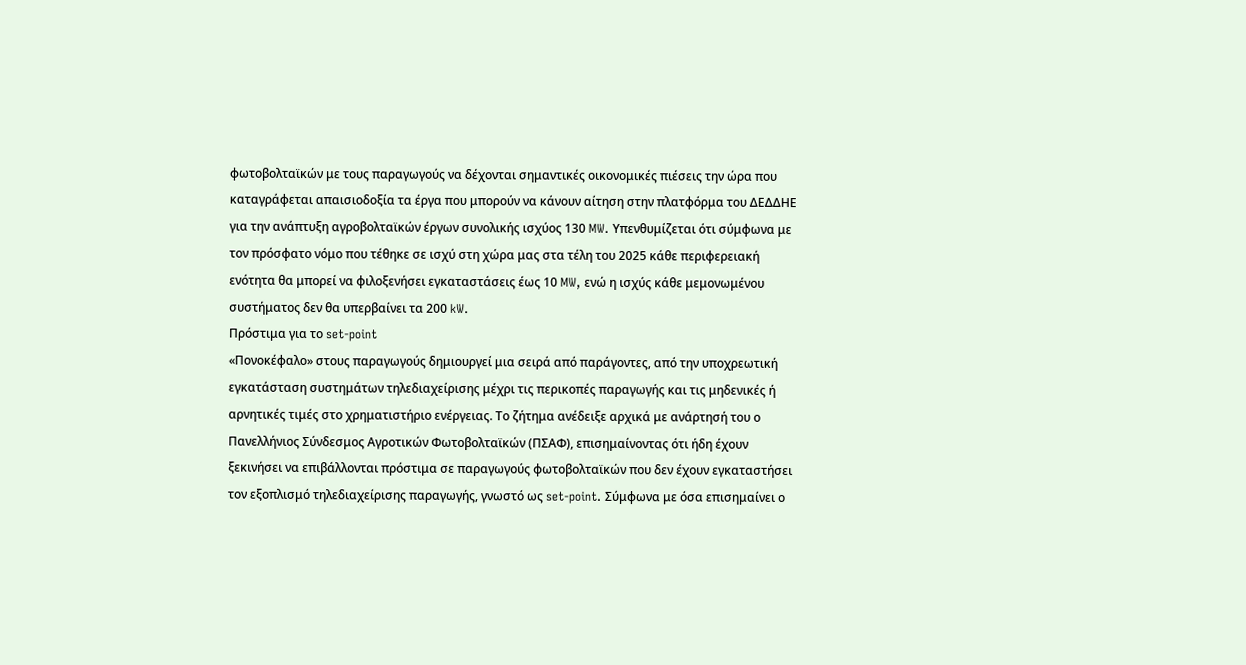φωτοβολταϊκών με τους παραγωγούς να δέχονται σημαντικές οικονομικές πιέσεις την ώρα που καταγράφεται απαισιοδοξία τα έργα που μπορούν να κάνουν αίτηση στην πλατφόρμα του ΔΕΔΔΗΕ για την ανάπτυξη αγροβολταϊκών έργων συνολικής ισχύος 130 MW. Υπενθυμίζεται ότι σύμφωνα με τον πρόσφατο νόμο που τέθηκε σε ισχύ στη χώρα μας στα τέλη του 2025 κάθε περιφερειακή ενότητα θα μπορεί να φιλοξενήσει εγκαταστάσεις έως 10 MW, ενώ η ισχύς κάθε μεμονωμένου συστήματος δεν θα υπερβαίνει τα 200 kW.
Πρόστιμα για το set-point
«Πονοκέφαλο» στους παραγωγούς δημιουργεί μια σειρά από παράγοντες, από την υποχρεωτική εγκατάσταση συστημάτων τηλεδιαχείρισης μέχρι τις περικοπές παραγωγής και τις μηδενικές ή αρνητικές τιμές στο χρηματιστήριο ενέργειας. Το ζήτημα ανέδειξε αρχικά με ανάρτησή του ο Πανελλήνιος Σύνδεσμος Αγροτικών Φωτοβολταϊκών (ΠΣΑΦ), επισημαίνοντας ότι ήδη έχουν ξεκινήσει να επιβάλλονται πρόστιμα σε παραγωγούς φωτοβολταϊκών που δεν έχουν εγκαταστήσει τον εξοπλισμό τηλεδιαχείρισης παραγωγής, γνωστό ως set-point. Σύμφωνα με όσα επισημαίνει ο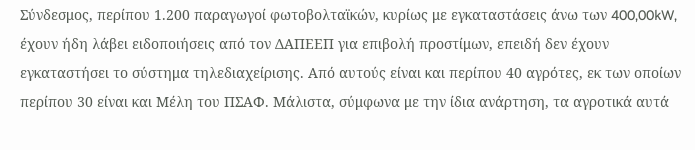Σύνδεσμος, περίπου 1.200 παραγωγοί φωτοβολταϊκών, κυρίως με εγκαταστάσεις άνω των 400,00kW, έχουν ήδη λάβει ειδοποιήσεις από τον ΔΑΠΕΕΠ για επιβολή προστίμων, επειδή δεν έχουν εγκαταστήσει το σύστημα τηλεδιαχείρισης. Από αυτούς είναι και περίπου 40 αγρότες, εκ των οποίων περίπου 30 είναι και Μέλη του ΠΣΑΦ. Μάλιστα, σύμφωνα με την ίδια ανάρτηση, τα αγροτικά αυτά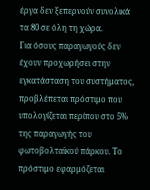έργα δεν ξεπερνούν συνολικά τα 80 σε όλη τη χώρα.
Για όσους παραγωγούς δεν έχουν προχωρήσει στην εγκατάσταση του συστήματος, προβλέπεται πρόστιμο που υπολογίζεται περίπου στο 5% της παραγωγής του φωτοβολταϊκού πάρκου. Το πρόστιμο εφαρμόζεται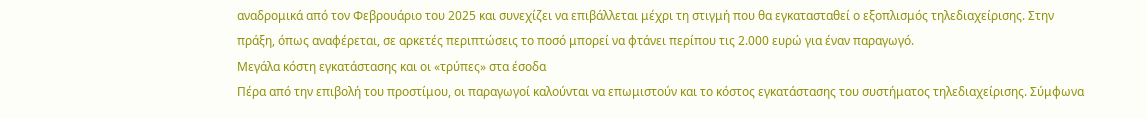αναδρομικά από τον Φεβρουάριο του 2025 και συνεχίζει να επιβάλλεται μέχρι τη στιγμή που θα εγκατασταθεί ο εξοπλισμός τηλεδιαχείρισης. Στην πράξη, όπως αναφέρεται, σε αρκετές περιπτώσεις το ποσό μπορεί να φτάνει περίπου τις 2.000 ευρώ για έναν παραγωγό.
Μεγάλα κόστη εγκατάστασης και οι «τρύπες» στα έσοδα
Πέρα από την επιβολή του προστίμου, οι παραγωγοί καλούνται να επωμιστούν και το κόστος εγκατάστασης του συστήματος τηλεδιαχείρισης. Σύμφωνα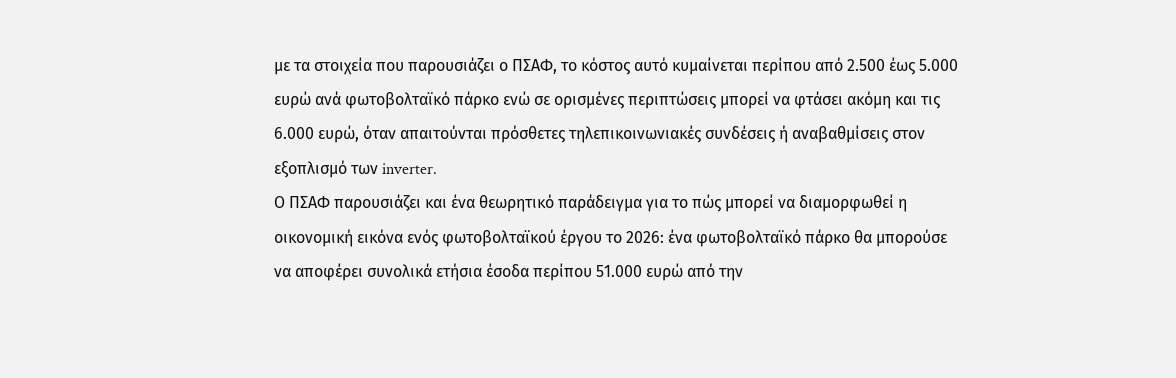με τα στοιχεία που παρουσιάζει ο ΠΣΑΦ, το κόστος αυτό κυμαίνεται περίπου από 2.500 έως 5.000 ευρώ ανά φωτοβολταϊκό πάρκο ενώ σε ορισμένες περιπτώσεις μπορεί να φτάσει ακόμη και τις 6.000 ευρώ, όταν απαιτούνται πρόσθετες τηλεπικοινωνιακές συνδέσεις ή αναβαθμίσεις στον εξοπλισμό των inverter.
Ο ΠΣΑΦ παρουσιάζει και ένα θεωρητικό παράδειγμα για το πώς μπορεί να διαμορφωθεί η οικονομική εικόνα ενός φωτοβολταϊκού έργου το 2026: ένα φωτοβολταϊκό πάρκο θα μπορούσε να αποφέρει συνολικά ετήσια έσοδα περίπου 51.000 ευρώ από την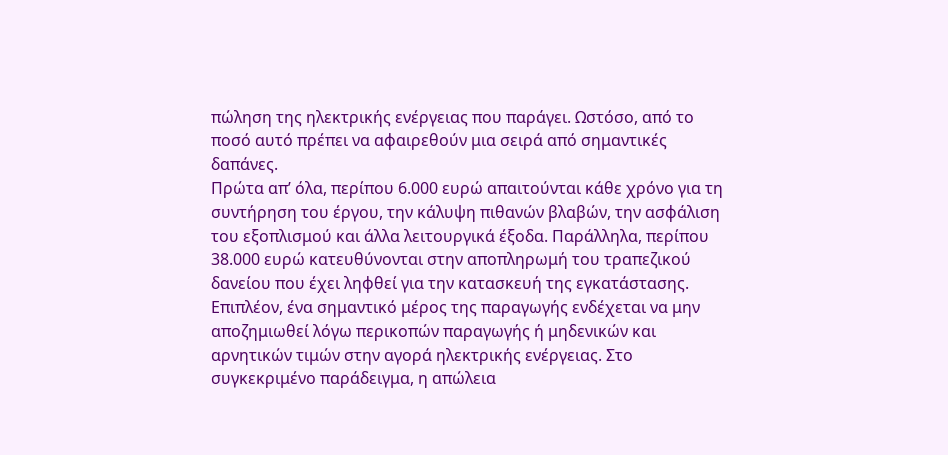πώληση της ηλεκτρικής ενέργειας που παράγει. Ωστόσο, από το ποσό αυτό πρέπει να αφαιρεθούν μια σειρά από σημαντικές δαπάνες.
Πρώτα απ’ όλα, περίπου 6.000 ευρώ απαιτούνται κάθε χρόνο για τη συντήρηση του έργου, την κάλυψη πιθανών βλαβών, την ασφάλιση του εξοπλισμού και άλλα λειτουργικά έξοδα. Παράλληλα, περίπου 38.000 ευρώ κατευθύνονται στην αποπληρωμή του τραπεζικού δανείου που έχει ληφθεί για την κατασκευή της εγκατάστασης. Επιπλέον, ένα σημαντικό μέρος της παραγωγής ενδέχεται να μην αποζημιωθεί λόγω περικοπών παραγωγής ή μηδενικών και αρνητικών τιμών στην αγορά ηλεκτρικής ενέργειας. Στο συγκεκριμένο παράδειγμα, η απώλεια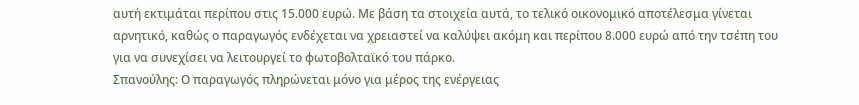αυτή εκτιμάται περίπου στις 15.000 ευρώ. Με βάση τα στοιχεία αυτά, το τελικό οικονομικό αποτέλεσμα γίνεται αρνητικό, καθώς ο παραγωγός ενδέχεται να χρειαστεί να καλύψει ακόμη και περίπου 8.000 ευρώ από την τσέπη του για να συνεχίσει να λειτουργεί το φωτοβολταϊκό του πάρκο.
Σπανούλης: Ο παραγωγός πληρώνεται μόνο για μέρος της ενέργειας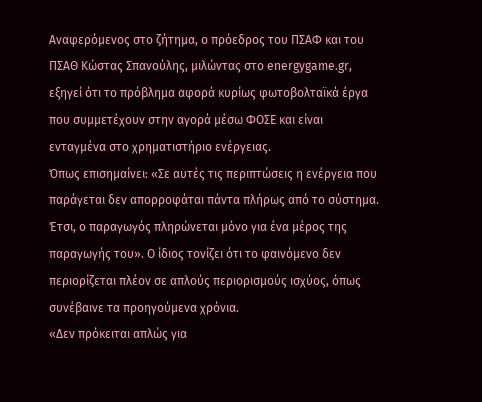Αναφερόμενος στο ζήτημα, ο πρόεδρος του ΠΣΑΦ και του ΠΣΑΘ Κώστας Σπανούλης, μιλώντας στο energygame.gr, εξηγεί ότι το πρόβλημα αφορά κυρίως φωτοβολταϊκά έργα που συμμετέχουν στην αγορά μέσω ΦΟΣΕ και είναι ενταγμένα στο χρηματιστήριο ενέργειας.
Όπως επισημαίνει: «Σε αυτές τις περιπτώσεις η ενέργεια που παράγεται δεν απορροφάται πάντα πλήρως από το σύστημα. Έτσι, ο παραγωγός πληρώνεται μόνο για ένα μέρος της παραγωγής του». Ο ίδιος τονίζει ότι το φαινόμενο δεν περιορίζεται πλέον σε απλούς περιορισμούς ισχύος, όπως συνέβαινε τα προηγούμενα χρόνια.
«Δεν πρόκειται απλώς για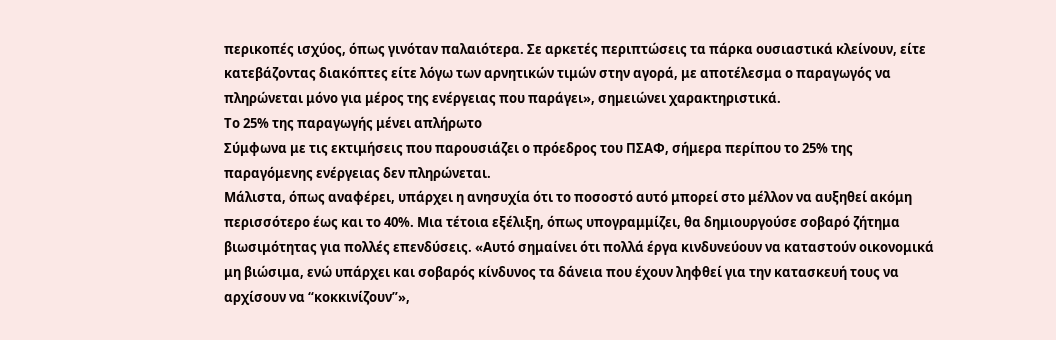περικοπές ισχύος, όπως γινόταν παλαιότερα. Σε αρκετές περιπτώσεις τα πάρκα ουσιαστικά κλείνουν, είτε κατεβάζοντας διακόπτες είτε λόγω των αρνητικών τιμών στην αγορά, με αποτέλεσμα ο παραγωγός να πληρώνεται μόνο για μέρος της ενέργειας που παράγει», σημειώνει χαρακτηριστικά.
Το 25% της παραγωγής μένει απλήρωτο
Σύμφωνα με τις εκτιμήσεις που παρουσιάζει ο πρόεδρος του ΠΣΑΦ, σήμερα περίπου το 25% της παραγόμενης ενέργειας δεν πληρώνεται.
Μάλιστα, όπως αναφέρει, υπάρχει η ανησυχία ότι το ποσοστό αυτό μπορεί στο μέλλον να αυξηθεί ακόμη περισσότερο έως και το 40%. Μια τέτοια εξέλιξη, όπως υπογραμμίζει, θα δημιουργούσε σοβαρό ζήτημα βιωσιμότητας για πολλές επενδύσεις. «Αυτό σημαίνει ότι πολλά έργα κινδυνεύουν να καταστούν οικονομικά μη βιώσιμα, ενώ υπάρχει και σοβαρός κίνδυνος τα δάνεια που έχουν ληφθεί για την κατασκευή τους να αρχίσουν να “κοκκινίζουν”»,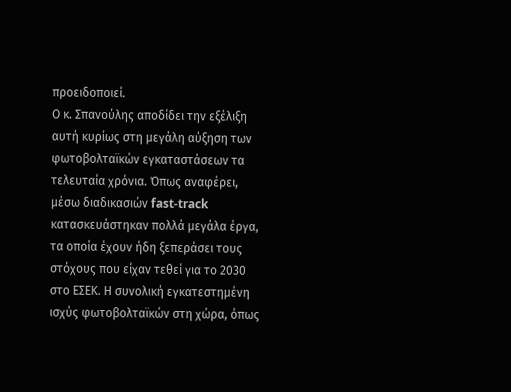προειδοποιεί.
Ο κ. Σπανούλης αποδίδει την εξέλιξη αυτή κυρίως στη μεγάλη αύξηση των φωτοβολταϊκών εγκαταστάσεων τα τελευταία χρόνια. Όπως αναφέρει, μέσω διαδικασιών fast-track κατασκευάστηκαν πολλά μεγάλα έργα, τα οποία έχουν ήδη ξεπεράσει τους στόχους που είχαν τεθεί για το 2030 στο ΕΣΕΚ. Η συνολική εγκατεστημένη ισχύς φωτοβολταϊκών στη χώρα, όπως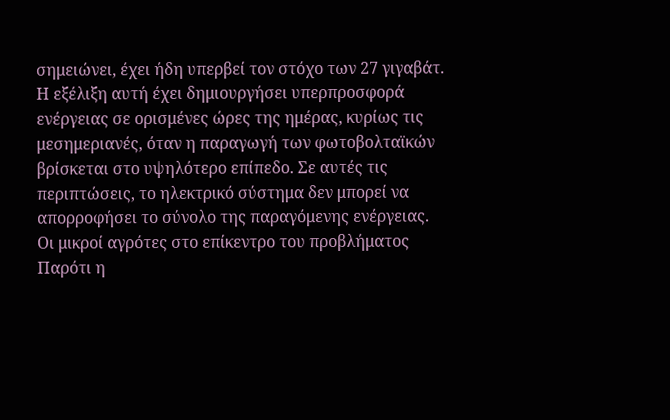σημειώνει, έχει ήδη υπερβεί τον στόχο των 27 γιγαβάτ.
Η εξέλιξη αυτή έχει δημιουργήσει υπερπροσφορά ενέργειας σε ορισμένες ώρες της ημέρας, κυρίως τις μεσημεριανές, όταν η παραγωγή των φωτοβολταϊκών βρίσκεται στο υψηλότερο επίπεδο. Σε αυτές τις περιπτώσεις, το ηλεκτρικό σύστημα δεν μπορεί να απορροφήσει το σύνολο της παραγόμενης ενέργειας.
Οι μικροί αγρότες στο επίκεντρο του προβλήματος
Παρότι η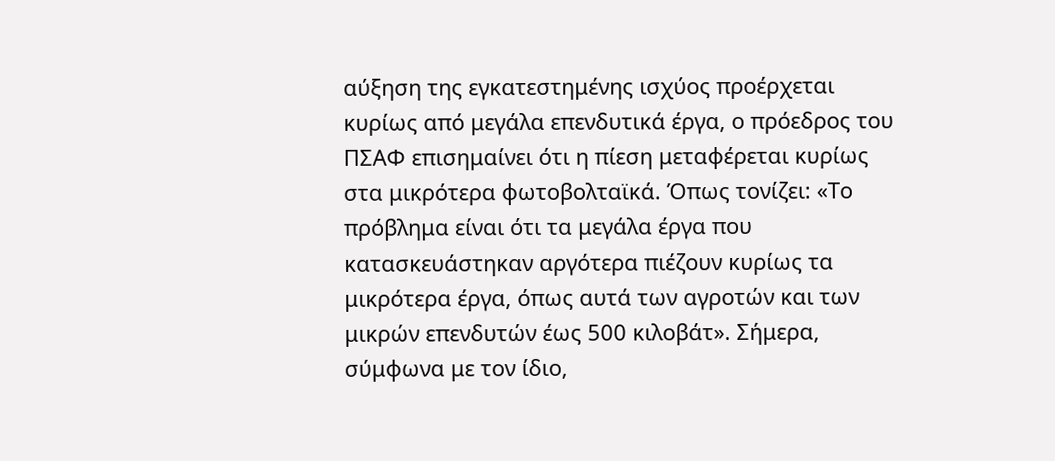αύξηση της εγκατεστημένης ισχύος προέρχεται κυρίως από μεγάλα επενδυτικά έργα, ο πρόεδρος του ΠΣΑΦ επισημαίνει ότι η πίεση μεταφέρεται κυρίως στα μικρότερα φωτοβολταϊκά. Όπως τονίζει: «Το πρόβλημα είναι ότι τα μεγάλα έργα που κατασκευάστηκαν αργότερα πιέζουν κυρίως τα μικρότερα έργα, όπως αυτά των αγροτών και των μικρών επενδυτών έως 500 κιλοβάτ». Σήμερα, σύμφωνα με τον ίδιο,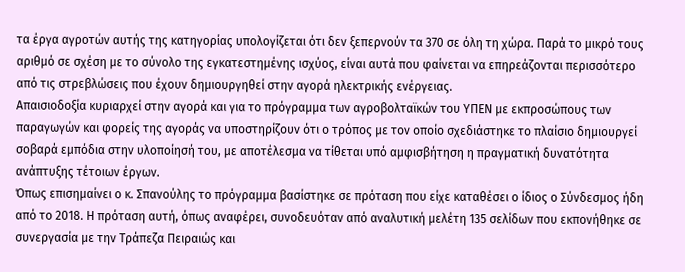τα έργα αγροτών αυτής της κατηγορίας υπολογίζεται ότι δεν ξεπερνούν τα 370 σε όλη τη χώρα. Παρά το μικρό τους αριθμό σε σχέση με το σύνολο της εγκατεστημένης ισχύος, είναι αυτά που φαίνεται να επηρεάζονται περισσότερο από τις στρεβλώσεις που έχουν δημιουργηθεί στην αγορά ηλεκτρικής ενέργειας.
Απαισιοδοξία κυριαρχεί στην αγορά και για το πρόγραμμα των αγροβολταϊκών του ΥΠΕΝ με εκπροσώπους των παραγωγών και φορείς της αγοράς να υποστηρίζουν ότι ο τρόπος με τον οποίο σχεδιάστηκε το πλαίσιο δημιουργεί σοβαρά εμπόδια στην υλοποίησή του, με αποτέλεσμα να τίθεται υπό αμφισβήτηση η πραγματική δυνατότητα ανάπτυξης τέτοιων έργων.
Όπως επισημαίνει ο κ. Σπανούλης το πρόγραμμα βασίστηκε σε πρόταση που είχε καταθέσει ο ίδιος ο Σύνδεσμος ήδη από το 2018. Η πρόταση αυτή, όπως αναφέρει, συνοδευόταν από αναλυτική μελέτη 135 σελίδων που εκπονήθηκε σε συνεργασία με την Τράπεζα Πειραιώς και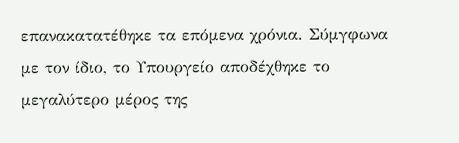επανακατατέθηκε τα επόμενα χρόνια. Σύμγφωνα με τον ίδιο, το Υπουργείο αποδέχθηκε το μεγαλύτερο μέρος της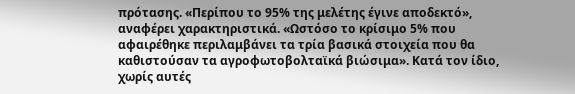πρότασης. «Περίπου το 95% της μελέτης έγινε αποδεκτό», αναφέρει χαρακτηριστικά. «Ωστόσο το κρίσιμο 5% που αφαιρέθηκε περιλαμβάνει τα τρία βασικά στοιχεία που θα καθιστούσαν τα αγροφωτοβολταϊκά βιώσιμα». Κατά τον ίδιο, χωρίς αυτές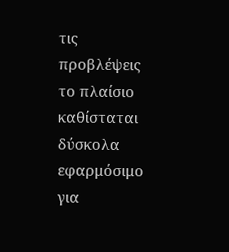τις προβλέψεις το πλαίσιο καθίσταται δύσκολα εφαρμόσιμο για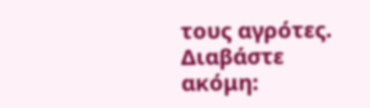τους αγρότες.
Διαβάστε ακόμη: